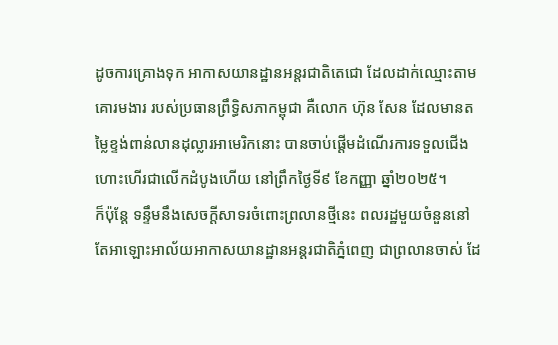ដូចការគ្រោងទុក អាកាសយានដ្ឋានអន្តរជាតិតេជោ ដែលដាក់ឈ្មោះតាមគោរមងារ របស់ប្រធានព្រឹទ្ធិសភាកម្ពុជា គឺលោក ហ៊ុន សែន ដែលមានតម្លៃខ្ទង់ពាន់លានដុល្លារអាមេរិកនោះ បានចាប់ផ្តើមដំណើរការទទួលជើងហោះហើរជាលើកដំបូងហើយ នៅព្រឹកថ្ងៃទី៩ ខែកញ្ញា ឆ្នាំ២០២៥។
ក៏ប៉ុន្តែ ទន្ទឹមនឹងសេចក្ដីសាទរចំពោះព្រលានថ្មីនេះ ពលរដ្ឋមួយចំនួននៅតែអាឡោះអាល័យអាកាសយានដ្ឋានអន្តរជាតិភ្នំពេញ ជាព្រលានចាស់ ដែ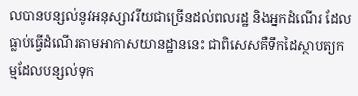លបានបន្សល់នូវអនុស្សាវរីយជាច្រើនដល់ពលរដ្ឋ និងអ្នកដំណើរ ដែលធ្លាប់ធ្វើដំណើរតាមអាកាសយានដ្ឋាននេះ ជាពិសេសគឺទឹកដៃស្ថាបត្យកម្មដែលបន្សល់ទុក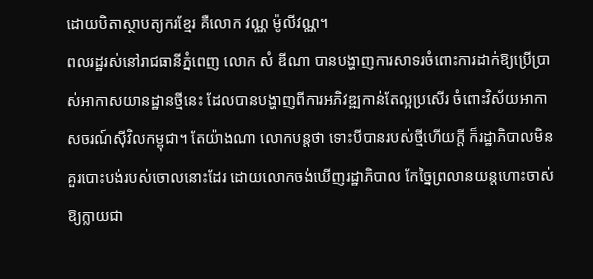ដោយបិតាស្ថាបត្យករខ្មែរ គឺលោក វណ្ណ ម៉ូលីវណ្ណ។
ពលរដ្ឋរស់នៅរាជធានីភ្នំពេញ លោក សំ ឌីណា បានបង្ហាញការសាទរចំពោះការដាក់ឱ្យប្រើប្រាស់អាកាសយានដ្ឋានថ្មីនេះ ដែលបានបង្ហាញពីការអភិវឌ្ឍកាន់តែល្អប្រសើរ ចំពោះវិស័យអាកាសចរណ៍ស៊ីវិលកម្ពុជា។ តែយ៉ាងណា លោកបន្តថា ទោះបីបានរបស់ថ្មីហើយក្ដី ក៏រដ្ឋាភិបាលមិនគួរបោះបង់របស់ចោលនោះដែរ ដោយលោកចង់ឃើញរដ្ឋាភិបាល កែច្នៃព្រលានយន្តហោះចាស់ ឱ្យក្លាយជា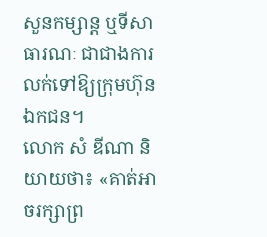សួនកម្សាន្ត ឬទីសាធារណៈ ជាជាងការលក់ទៅឱ្យក្រុមហ៊ុនឯកជន។
លោក សំ ឌីណា និយាយថា៖ «គាត់អាចរក្សាព្រ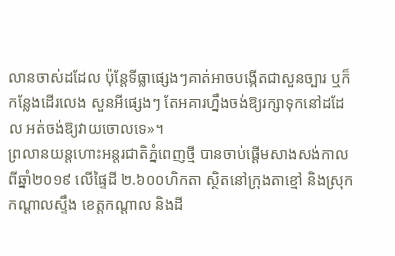លានចាស់ដដែល ប៉ុន្តែទីធ្លាផ្សេងៗគាត់អាចបង្កើតជាសួនច្បារ ឬក៏កន្លែងដើរលេង សួនអីផ្សេងៗ តែអគារហ្នឹងចង់ឱ្យរក្សាទុកនៅដដែល អត់ចង់ឱ្យវាយចោលទេ»។
ព្រលានយន្តហោះអន្តរជាតិភ្នំពេញថ្មី បានចាប់ផ្ដើមសាងសង់កាលពីឆ្នាំ២០១៩ លើផ្ទៃដី ២.៦០០ហិកតា ស្ថិតនៅក្រុងតាខ្មៅ និងស្រុកកណ្ដាលស្ទឹង ខេត្តកណ្ដាល និងដី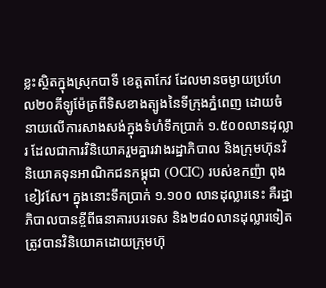ខ្លះស្ថិតក្នុងស្រុកបាទី ខេត្តតាកែវ ដែលមានចម្ងាយប្រហែល២០គីឡូម៉ែត្រពីទិសខាងត្បូងនៃទីក្រុងភ្នំពេញ ដោយចំនាយលើការសាងសង់ក្នុងទំហំទឹកប្រាក់ ១.៥០០លានដុល្លារ ដែលជាការវិនិយោគរួមគ្នារវាងរដ្ឋាភិបាល និងក្រុមហ៊ុនវិនិយោគទុនអាណិកជនកម្ពុជា (OCIC) របស់ឧកញ៉ា ពុង ខៀវសែ។ ក្នុងនោះទឹកប្រាក់ ១.១០០ លានដុល្លារនេះ គឺរដ្ឋាភិបាលបានខ្ចីពីធនាគារបរទេស និង២៨០លានដុល្លារទៀត ត្រូវបានវិនិយោគដោយក្រុមហ៊ុ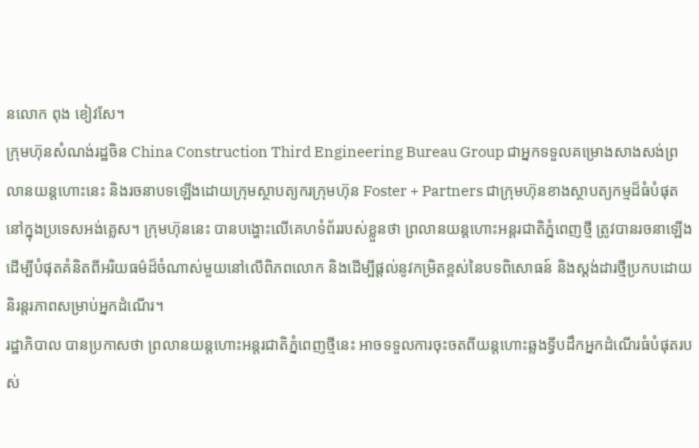នលោក ពុង ខៀវសែ។
ក្រុមហ៊ុនសំណង់រដ្ឋចិន China Construction Third Engineering Bureau Group ជាអ្នកទទួលគម្រោងសាងសង់ព្រលានយន្តហោះនេះ និងរចនាបទឡើងដោយក្រុមស្ថាបត្យករក្រុមហ៊ុន Foster + Partners ជាក្រុមហ៊ុនខាងស្ថាបត្យកម្មដ៏ធំបំផុតនៅក្នុងប្រទេសអង់គ្លេស។ ក្រុមហ៊ុននេះ បានបង្ហោះលើគេហទំព័ររបស់ខ្លួនថា ព្រលានយន្តហោះអន្តរជាតិភ្នំពេញថ្មី ត្រូវបានរចនាឡើង ដើម្បីបំផុតគំនិតពីអរិយធម៌ដ៏ចំណាស់មួយនៅលើពិភពលោក និងដើម្បីផ្ដល់នូវកម្រិតខ្ពស់នៃបទពិសោធន៍ និងស្ដង់ដារថ្មីប្រកបដោយនិរន្តរភាពសម្រាប់អ្នកដំណើរ។
រដ្ឋាភិបាល បានប្រកាសថា ព្រលានយន្តហោះអន្តរជាតិភ្នំពេញថ្មីនេះ អាចទទួលការចុះចតពីយន្តហោះឆ្លងទ្វីបដឹកអ្នកដំណើរធំបំផុតរបស់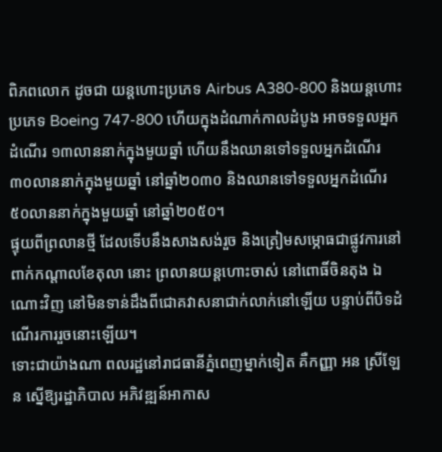ពិភពលោក ដូចជា យន្តហោះប្រភេទ Airbus A380-800 និងយន្តហោះប្រភេទ Boeing 747-800 ហើយក្នុងដំណាក់កាលដំបូង អាចទទួលអ្នកដំណើរ ១៣លាននាក់ក្នុងមួយឆ្នាំ ហើយនឹងឈានទៅទទួលអ្នកដំណើរ ៣០លាននាក់ក្នុងមួយឆ្នាំ នៅឆ្នាំ២០៣០ និងឈានទៅទទួលអ្នកដំណើរ ៥០លាននាក់ក្នុងមួយឆ្នាំ នៅឆ្នាំ២០៥០។
ផ្ទុយពីព្រលានថ្មី ដែលទើបនឹងសាងសង់រួច និងត្រៀមសម្ភោធជាផ្លូវការនៅពាក់កណ្ដាលខែតុលា នោះ ព្រលានយន្តហោះចាស់ នៅពោធិ៍ចិនតុង ឯណោះវិញ នៅមិនទាន់ដឹងពីជោគវាសនាជាក់លាក់នៅឡើយ បន្ទាប់ពីបិទដំណើរការរួចនោះឡើយ។
ទោះជាយ៉ាងណា ពលរដ្ឋនៅរាជធានីភ្នំពេញម្នាក់ទៀត គឺកញ្ញា អន ស្រីឡែន ស្នើឱ្យរដ្ឋាភិបាល អភិវឌ្ឍន៍អាកាស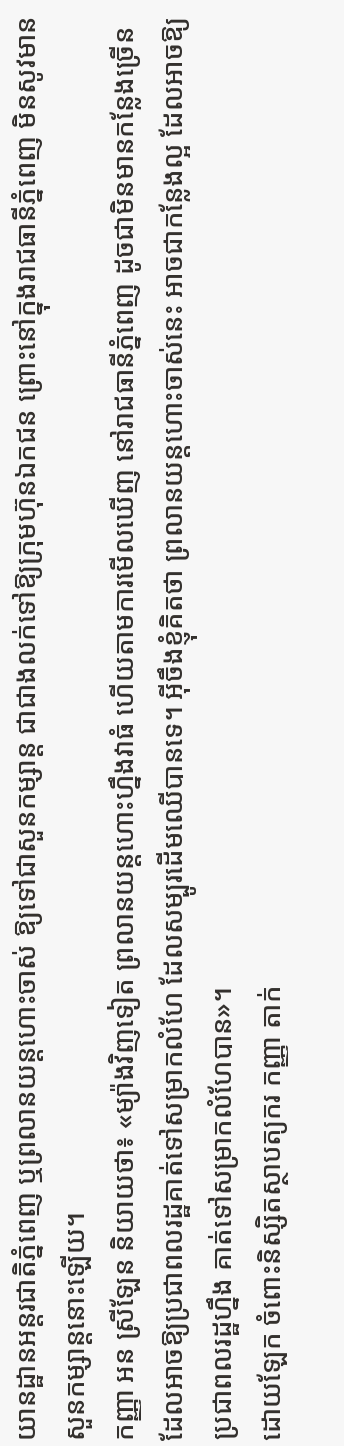យានដ្ឋានអន្តរជាតិភ្នំពេញ ឬព្រលានយន្តហោះចាស់ ឱ្យទៅជាសួនកម្សាន្ត ជាជាងលក់ទៅឱ្យក្រុមហ៊ុនឯកជន ព្រោះនៅក្នុងរាជធានីភ្នំពេញ មិនសូវមានសួនកម្សាន្តនោះឡើយ។
កញ្ញា អន ស្រីឡែន និយាយថា៖ «ម្យ៉ាងវិញទៀត ព្រលានយន្តហោះហ្នឹងវាធំ ហើយតាមការមើលឃើញ នៅរាជធានីភ្នំពេញ ដូចជាមិនមានកន្លែងច្រើន ដែលអាចឱ្យប្រជាពលរដ្ឋគាត់ទៅសម្រាកលំហែ ដែលសម្បូរដើមឈើបានទេ។ អ៊ីចឹងខ្ញុំគិតថា ព្រលានយន្តហោះចាស់នេះ អាចជាកន្លែងល្អ ដែលអាចឱ្យប្រជាពលរដ្ឋហ្នឹង គាត់ទៅសម្រាកលំហែបាន»។
ដោយឡែក ចំពោះនិស្សិតស្ថាបត្យករ កញ្ញា តាក់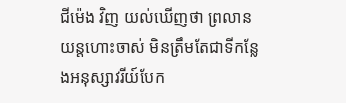ជីម៉េង វិញ យល់ឃើញថា ព្រលានយន្តហោះចាស់ មិនត្រឹមតែជាទីកន្លែងអនុស្សាវរីយ៍បែក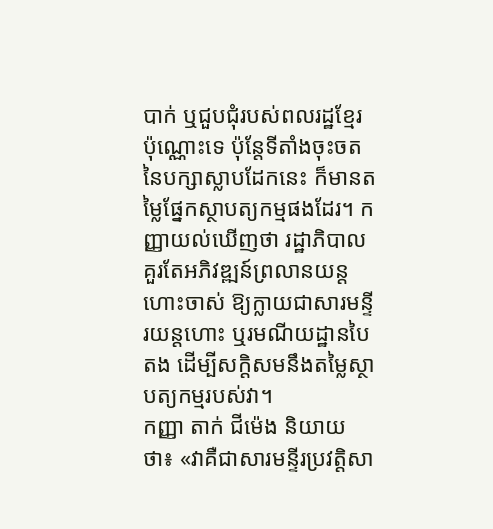បាក់ ឬជួបជុំរបស់ពលរដ្ឋខ្មែរប៉ុណ្ណោះទេ ប៉ុន្តែទីតាំងចុះចតនៃបក្សាស្លាបដែកនេះ ក៏មានតម្លៃផ្នែកស្ថាបត្យកម្មផងដែរ។ កញ្ញាយល់ឃើញថា រដ្ឋាភិបាលគួរតែអភិវឌ្ឍន៍ព្រលានយន្តហោះចាស់ ឱ្យក្លាយជាសារមន្ទីរយន្តហោះ ឬរមណីយដ្ឋានបៃតង ដើម្បីសក្ដិសមនឹងតម្លៃស្ថាបត្យកម្មរបស់វា។
កញ្ញា តាក់ ជីម៉េង និយាយថា៖ «វាគឺជាសារមន្ទីរប្រវត្តិសា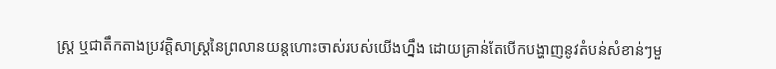ស្ត្រ ឬជាតឹកតាងប្រវត្តិសាស្ត្រនៃព្រលានយន្តហោះចាស់របស់យើងហ្នឹង ដោយគ្រាន់តែបើកបង្ហាញនូវតំបន់សំខាន់ៗមួ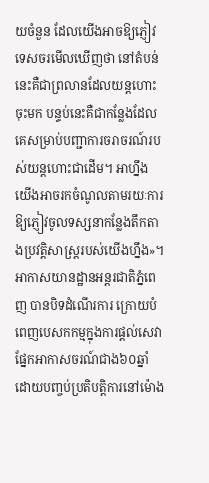យចំនួន ដែលយើងអាចឱ្យភ្ញៀវទេសចរមើលឃើញថា នៅតំបន់នេះគឺជាព្រលានដែលយន្តហោះចុះមក បន្ទប់នេះគឺជាកន្លែងដែលគេសម្រាប់បញ្ជាការចរាចរណ៍របស់យន្តហោះជាដើម។ អាហ្នឹងយើងអាចរកចំណូលតាមរយៈការឱ្យភ្ញៀវចូលទស្សនាកន្លែងតឹកតាងប្រវត្តិសាស្ត្ររបស់យើងហ្នឹង»។
អាកាសយានដ្ឋានអន្តរជាតិភ្នំពេញ បានបិទដំណើរការ ក្រោយបំពេញបេសកកម្មក្នុងការផ្ដល់សេវាផ្នែកអាកាសចរណ៍ជាង៦០ឆ្នាំ ដោយបញ្ចប់ប្រតិបត្តិការនៅម៉ោង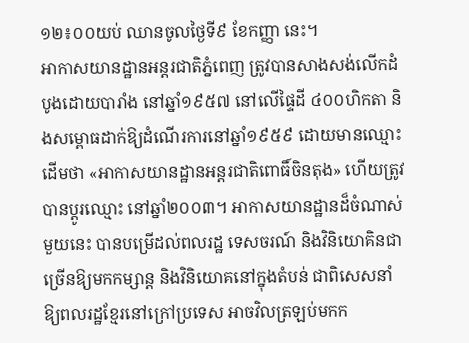១២៖០០យប់ ឈានចូលថ្ងៃទី៩ ខែកញ្ញា នេះ។
អាកាសយានដ្ឋានអន្តរជាតិភ្នំពេញ ត្រូវបានសាងសង់លើកដំបូងដោយបារាំង នៅឆ្នាំ១៩៥៧ នៅលើផ្ទៃដី ៤០០ហិកតា និងសម្ពោធដាក់ឱ្យដំណើរការនៅឆ្នាំ១៩៥៩ ដោយមានឈ្មោះដើមថា «អាកាសយានដ្ឋានអន្តរជាតិពោធិ៍ចិនតុង» ហើយត្រូវបានប្ដូរឈ្មោះ នៅឆ្នាំ២០០៣។ អាកាសយានដ្ឋានដ៏ចំណាស់មួយនេះ បានបម្រើដល់ពលរដ្ឋ ទេសចរណ៍ និងវិនិយោគិនជាច្រើនឱ្យមកកម្សាន្ត និងវិនិយោគនៅក្នុងតំបន់ ជាពិសេសនាំឱ្យពលរដ្ឋខ្មែរនៅក្រៅប្រទេស អាចវិលត្រឡប់មកក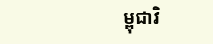ម្ពុជាវិ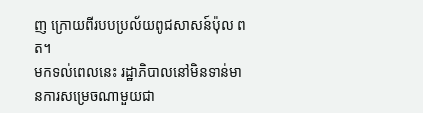ញ ក្រោយពីរបបប្រល័យពូជសាសន៍ប៉ុល ពត។
មកទល់ពេលនេះ រដ្ឋាភិបាលនៅមិនទាន់មានការសម្រេចណាមួយជា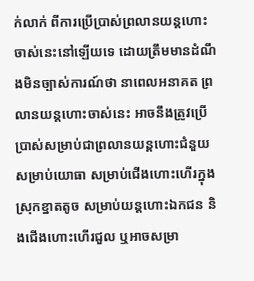ក់លាក់ ពីការប្រើប្រាស់ព្រលានយន្តហោះចាស់នេះនៅឡើយទេ ដោយត្រឹមមានដំណឹងមិនច្បាស់ការណ៍ថា នាពេលអនាគត ព្រលានយន្តហោះចាស់នេះ អាចនឹងត្រូវប្រើប្រាស់សម្រាប់ជាព្រលានយន្តហោះជំនួយសម្រាប់យោធា សម្រាប់ជើងហោះហើរក្នុងស្រុកខ្នាតតូច សម្រាប់យន្តហោះឯកជន និងជើងហោះហើរជួល ឬអាចសម្រា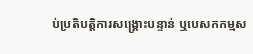ប់ប្រតិបត្តិការសង្គ្រោះបន្ទាន់ ឬបេសកកម្មស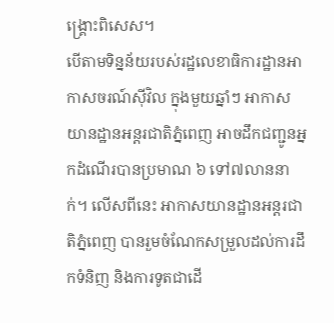ង្គ្រោះពិសេស។
បើតាមទិន្នន័យរបស់រដ្ឋលេខាធិការដ្ឋានអាកាសចរណ៍ស៊ីវិល ក្នុងមួយឆ្នាំៗ អាកាសយានដ្ឋានអន្តរជាតិភ្នំពេញ អាចដឹកជញ្ជូនអ្នកដំណើរបានប្រមាណ ៦ ទៅ៧លាននាក់។ លើសពីនេះ អាកាសយានដ្ឋានអន្តរជាតិភ្នំពេញ បានរួមចំណែកសម្រួលដល់ការដឹកទំនិញ និងការទូតជាដើ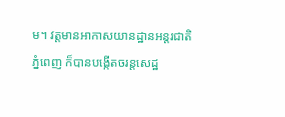ម។ វត្តមានអាកាសយានដ្ឋានអន្តរជាតិភ្នំពេញ ក៏បានបង្កើតចរន្តសេដ្ឋ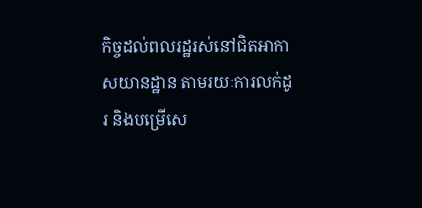កិច្ចដល់ពលរដ្ឋរស់នៅជិតអាកាសយានដ្ឋាន តាមរយៈការលក់ដូរ និងបម្រើសេ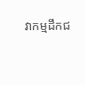វាកម្មដឹកជ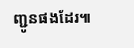ញ្ជូនផងដែរ៕